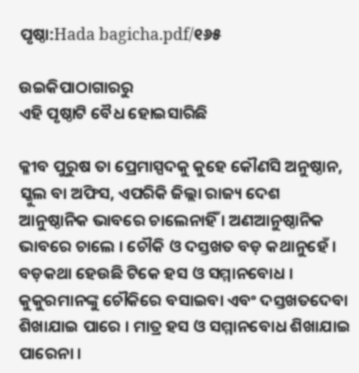ପୃଷ୍ଠା:Hada bagicha.pdf/୧୬୫

ଉଇକିପାଠାଗାର‌ରୁ
ଏହି ପୃଷ୍ଠାଟି ବୈଧ ହୋଇସାରିଛି

କ୍ଳୀବ ପୁରୁଷ ତା ପ୍ରେମାସ୍ପଦକୁ କୁହେ କୌଣସି ଅନୁଷ୍ଠାନ, ସ୍କୁଲ ବା ଅଫିସ, ଏପରିକି ଜିଲ୍ଲା ରାଜ୍ୟ ଦେଶ ଆନୁଷ୍ଠାନିକ ଭାବରେ ଚାଲେନାହିଁ । ଅଣଆନୁଷ୍ଠାନିକ ଭାବରେ ଚାଲେ । ଚୌକି ଓ ଦସ୍ତଖତ ବଡ଼ କଥାନୁହେଁ । ବଡ଼କଥା ହେଉଛି ଟିକେ ହସ ଓ ସମ୍ମାନବୋଧ । କୁକୁରମାନଙ୍କୁ ଚୌକିରେ ବସାଇବା ଏବଂ ଦସ୍ତଖତଦେବା ଶିଖାଯାଇ ପାରେ । ମାତ୍ର ହସ ଓ ସମ୍ମାନବୋଧ ଶିଖାଯାଇ ପାରେନା ।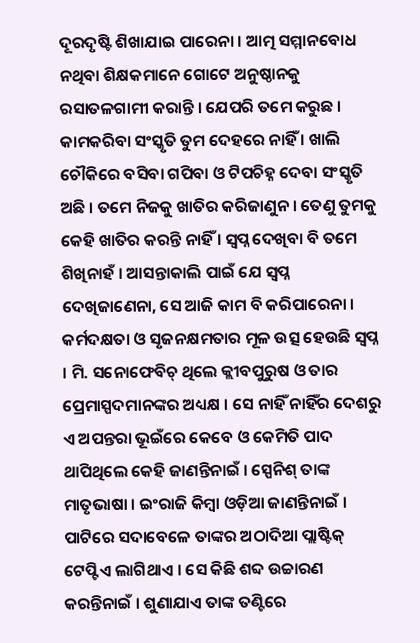ଦୂରଦୃଷ୍ଟି ଶିଖାଯାଇ ପାରେନା । ଆତ୍ମ ସମ୍ମାନବୋଧ ନଥିବା ଶିକ୍ଷକମାନେ ଗୋଟେ ଅନୁଷ୍ଠାନକୁ ରସାତଳଗାମୀ କରାନ୍ତି । ଯେପରି ତମେ କରୁଛ । କାମକରିବା ସଂସ୍କୃତି ତୁମ ଦେହରେ ନାହିଁ । ଖାଲି ଚୌକିରେ ବସିବା ଗପିବା ଓ ଟିପଚିହ୍ନ ଦେବା ସଂସ୍କୃତି ଅଛି । ତମେ ନିଜକୁ ଖାତିର କରିଜାଣୁନ । ତେଣୁ ତୁମକୁ କେହି ଖାତିର କରନ୍ତି ନାହିଁ । ସ୍ୱପ୍ନ ଦେଖିବା ବି ତମେ ଶିଖିନାହଁ । ଆସନ୍ତାକାଲି ପାଇଁ ଯେ ସ୍ୱପ୍ନ ଦେଖିଜାଣେନା, ସେ ଆଜି କାମ ବି କରିପାରେନା । କର୍ମଦକ୍ଷତା ଓ ସୃଜନକ୍ଷମତାର ମୂଳ ଉତ୍ସ ହେଉଛି ସ୍ୱପ୍ନ । ମି. ସନୋଫେବିଚ୍ ଥିଲେ କ୍ଲୀବପୁରୁଷ ଓ ତାର ପ୍ରେମାସ୍ପଦମାନଙ୍କର ଅଧ୍ୟକ୍ଷ । ସେ ନାହିଁ ନାହିଁର ଦେଶରୁ ଏ ଅପନ୍ତରା ଭୂଇଁରେ କେବେ ଓ କେମିତି ପାଦ ଥାପିଥିଲେ କେହି ଜାଣନ୍ତିନାଇଁ । ସ୍ପେନିଶ୍ ତାଙ୍କ ମାତୃଭାଷା । ଇଂରାଜି କିମ୍ବା ଓଡ଼ିଆ ଜାଣନ୍ତିନାଇଁ । ପାଟିରେ ସଦାବେଳେ ତାଙ୍କର ଅଠାଦିଆ ପ୍ଲାଷ୍ଟିକ୍ ଟେପ୍ଟିଏ ଲାଗିଥାଏ । ସେ କିଛି ଶବ୍ଦ ଉଚ୍ଚାରଣ କରନ୍ତିନାଇଁ । ଶୁଣାଯାଏ ତାଙ୍କ ତଣ୍ଟିରେ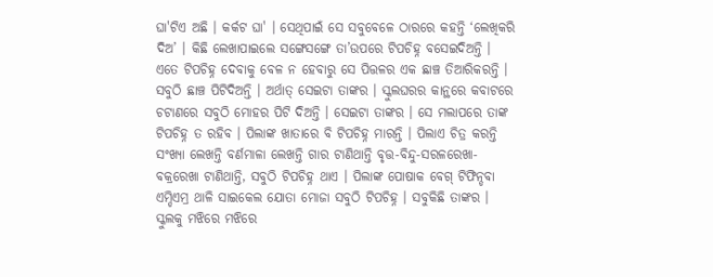ଘା'ଟିଏ ଅଛି । କର୍କଟ ଘା' । ସେଥିପାଇଁ ସେ ସବୁବେଳେ ଠାରରେ କହନ୍ତି ‘ଲେଖିକରି ଦିଅ’ । କିଛି ଲେଖାପାଇଲେ ସଙ୍ଗେସଙ୍ଗେ ତା’ଉପରେ ଟିପଚିହ୍ନ ବସେଇଦିଅନ୍ତି । ଏତେ ଟିପଚିହ୍ନ ଦେବାକୁ ବେଳ ନ ହେବାରୁ ସେ ପିତ୍ତଳର ଏକ ଛାଞ୍ଚ ତିଆରିକରନ୍ତି । ସବୁଠି ଛାଞ୍ଚ ପିଟିଦିଅନ୍ତି । ଅର୍ଥାତ୍ ସେଇଟା ତାଙ୍କର । ସ୍କୁଲଘରର କାନ୍ଥରେ କବାଟରେ ଚଟାଣରେ ସବୁଠି ମୋହର ପିଟି ଦିଅନ୍ତି । ସେଇଟା ତାଙ୍କର । ସେ ମଲାପରେ ତାଙ୍କ ଟିପଚିହ୍ନ ତ ରହିବ । ପିଲାଙ୍କ ଖାତାରେ ବି ଟିପଚିହ୍ନ ମାରନ୍ତି । ପିଲାଏ ଚିତ୍ର କରନ୍ତି ସଂଖ୍ୟା ଲେଖନ୍ତି ବର୍ଣମାଳା ଲେଖନ୍ତି ଗାର ଟାଣିଥାନ୍ତି ବୃତ୍ତ-ବିନ୍ଦୁ-ସରଳରେଖା-ବକ୍ରରେଖା ଟାଣିଥାନ୍ତି, ସବୁଠି ଟିପଚିହ୍ନ ଥାଏ । ପିଲାଙ୍କ ପୋଷାକ ବେଗ୍ ଟିଫିନ୍ଡବା ଏମ୍ଡିଏମ୍ର ଥାଳି ସାଇକେଲ ଯୋତା ମୋଜା ସବୁଠି ଟିପଚିହ୍ନ । ସବୁକିଛି ତାଙ୍କର । ସ୍କୁଲକୁ ମଝିରେ ମଝିରେ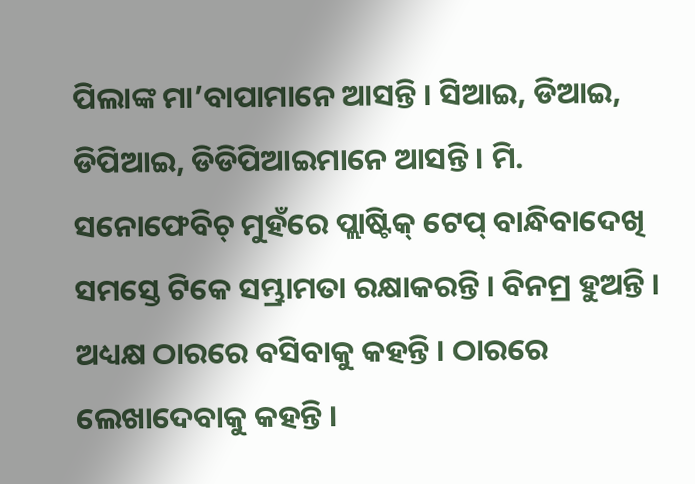ପିଲାଙ୍କ ମା’ବାପାମାନେ ଆସନ୍ତି । ସିଆଇ, ଡିଆଇ, ଡିପିଆଇ, ଡିଡିପିଆଇମାନେ ଆସନ୍ତି । ମି. ସନୋଫେବିଚ୍ ମୁହଁରେ ପ୍ଲାଷ୍ଟିକ୍ ଟେପ୍ ବାନ୍ଧିବାଦେଖି ସମସ୍ତେ ଟିକେ ସମ୍ଭ୍ରାମତା ରକ୍ଷାକରନ୍ତି । ବିନମ୍ର ହୁଅନ୍ତି । ଅଧ୍ୟକ୍ଷ ଠାରରେ ବସିବାକୁ କହନ୍ତି । ଠାରରେ ଲେଖାଦେବାକୁ କହନ୍ତି ।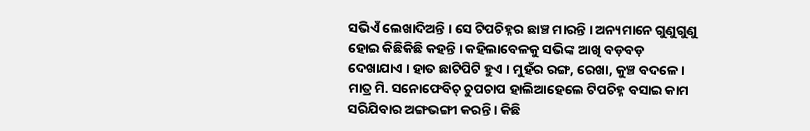ସଭିଏଁ ଲେଖାଦିଅନ୍ତି । ସେ ଟିପଚିହ୍ନର ଛାଞ୍ଚ ମାରନ୍ତି । ଅନ୍ୟମାନେ ଗୁଣୁଗୁଣୁ ହୋଇ କିଛିକିଛି କହନ୍ତି । କହିଲାବେଳକୁ ସଭିଙ୍କ ଆଖି ବଡ଼ବଡ଼ ଦେଖାଯାଏ । ହାତ ଛାଟିପିଟି ହୁଏ । ମୁହଁର ରଙ୍ଗ, ରେଖା, କୁଞ୍ଚ ବଦଳେ । ମାତ୍ର ମି. ସନୋଫେବିଚ୍ ଚୁପଚାପ ହାଲିଆହେଲେ ଟିପଚିହ୍ନ ବସାଇ କାମ ସରିଯିବାର ଅଙ୍ଗଭଙ୍ଗୀ କରନ୍ତି । କିଛି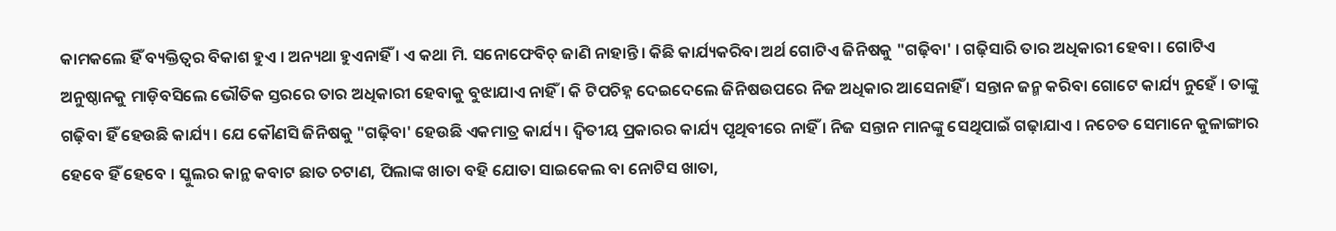କାମକଲେ ହିଁ ବ୍ୟକ୍ତିତ୍ୱର ବିକାଶ ହୁଏ । ଅନ୍ୟଥା ହୁଏନାହିଁ । ଏ କଥା ମି. ସନୋଫେବିଚ୍ ଜାଣି ନାହାନ୍ତି । କିଛି କାର୍ଯ୍ୟକରିବା ଅର୍ଥ ଗୋଟିଏ ଜିନିଷକୁ "ଗଢ଼ିବା' । ଗଢ଼ିସାରି ତାର ଅଧିକାରୀ ହେବା । ଗୋଟିଏ ଅନୁଷ୍ଠାନକୁ ମାଡ଼ିବସିଲେ ଭୌତିକ ସ୍ତରରେ ତାର ଅଧିକାରୀ ହେବାକୁ ବୁଝାଯାଏ ନାହିଁ । କି ଟିପଚିହ୍ନ ଦେଇଦେଲେ ଜିନିଷଉପରେ ନିଜ ଅଧିକାର ଆସେନାହିଁ । ସନ୍ତାନ ଜନ୍ମ କରିବା ଗୋଟେ କାର୍ଯ୍ୟ ନୁହେଁ । ତାଙ୍କୁ ଗଢ଼ିବା ହିଁ ହେଉଛି କାର୍ଯ୍ୟ । ଯେ କୌଣସି ଜିନିଷକୁ "ଗଢ଼ିବା' ହେଉଛି ଏକମାତ୍ର କାର୍ଯ୍ୟ । ଦ୍ୱିତୀୟ ପ୍ରକାରର କାର୍ଯ୍ୟ ପୃଥିବୀରେ ନାହିଁ । ନିଜ ସନ୍ତାନ ମାନଙ୍କୁ ସେଥିପାଇଁ ଗଢ଼ାଯାଏ । ନଚେତ ସେମାନେ କୁଳାଙ୍ଗାର ହେବେ ହିଁ ହେବେ । ସ୍କୁଲର କାନ୍ଥ କବାଟ ଛାତ ଚଟାଣ, ପିଲାଙ୍କ ଖାତା ବହି ଯୋତା ସାଇକେଲ ବା ନୋଟିସ ଖାତା,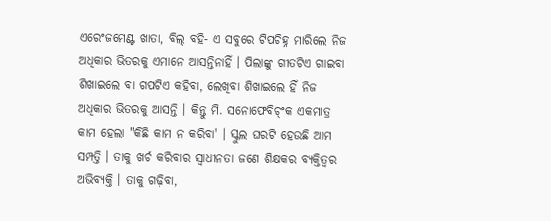ଏରେଂଜମେଣ୍ଟ ଖାତା, ବିଲ୍ ବହି- ଏ ସବୁରେ ଟିପଚିହ୍ନ ମାରିଲେ ନିଜ ଅଧିକାର ଭିତରକୁ ଏମାନେ ଆସନ୍ତିନାହିଁ । ପିଲାଙ୍କୁ ଗୀତଟିଏ ଗାଇବା ଶିଖାଇଲେ ବା ଗପଟିଏ କହିବା, ଲେଖିବା ଶିଖାଇଲେ ହିଁ ନିଜ ଅଧିକାର ଭିତରକୁ ଆସନ୍ତି । କିନ୍ତୁ ମି. ସନୋଫେବିଚ୍ଂକ ଏକମାତ୍ର କାମ ହେଲା "କିଛି କାମ ନ କରିବା' । ସ୍କୁଲ ଘରଟି ହେଉଛି ଆମ ସମ୍ପତ୍ତି । ତାକୁ ଖର୍ଚ କରିବାର ସ୍ୱାଧୀନତା ଜଣେ ଶିକ୍ଷକର ବ୍ୟକ୍ତିତ୍ୱର ଅଭିବ୍ୟକ୍ତି । ତାକୁ ଗଢ଼ିବା,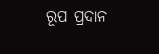ରୂପ ପ୍ରଦାନ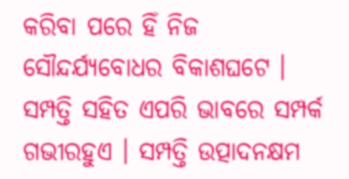କରିବା ପରେ ହିଁ ନିଜ ସୌନ୍ଦର୍ଯ୍ୟବୋଧର ବିକାଶଘଟେ । ସମ୍ପତ୍ତି ସହିତ ଏପରି ଭାବରେ ସମ୍ପର୍କ ଗଭୀରହୁଏ । ସମ୍ପତ୍ତି ଉତ୍ପାଦନକ୍ଷମ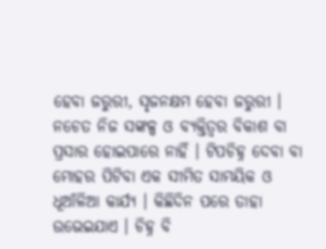ହେବା ଜରୁରୀ, ସୃଜନକ୍ଷମ ହେବା ଜରୁରୀ । ନଚେତ ନିଜ ସଙ୍କଳ୍ପ ଓ ବ୍ୟକ୍ତିତ୍ୱର ବିକାଶ ବା ପ୍ରସାର ହୋଇପାରେ ନାହିଁ । ଟିପଚିହ୍ନ ଦେବା ବା ମୋହର ପିଟିବା ଏକ ସୀମିତ ସାମୟିକ ଓ ଧୂଆଁଳିଆ କାର୍ଯ୍ୟ । କିଛିଦିନ ପରେ ତାହା ଉଭେଇଯାଏ । ଚିହ୍ନ ବି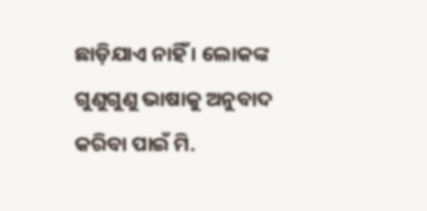ଛାଡ଼ିଯାଏ ନାହିଁ । ଲୋକଙ୍କ ଗୁଣୁଗୁଣୁ ଭାଷାକୁ ଅନୁବାଦ କରିବା ପାଇଁ ମି.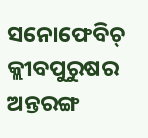ସନୋଫେବିଚ୍ କ୍ଲୀବପୁରୁଷର ଅନ୍ତରଙ୍ଗ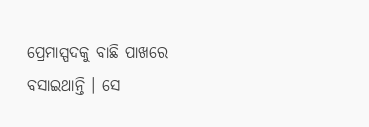ପ୍ରେମାସ୍ପଦକୁ ବାଛି ପାଖରେ ବସାଇଥାନ୍ତି । ସେ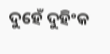ଦୁହେଁ ଦୁହିଂକ